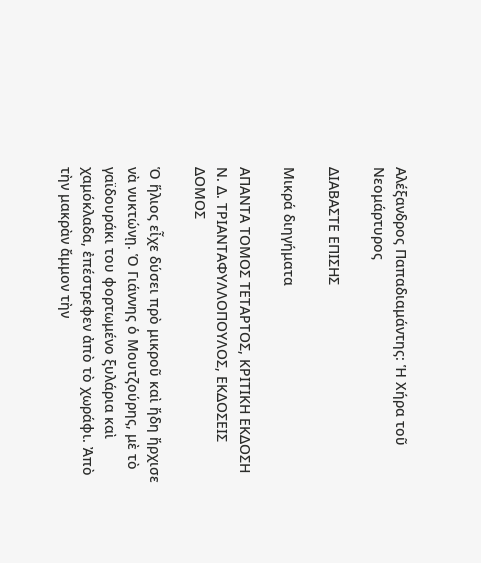Αλέξανδρος Παπαδιαμάντης: Ἡ Χήρα τοῦ Νεομάρτυρος

ΔΙΑΒΑΣΤΕ ΕΠΙΣΗΣ

Μικρά διηγήματα

ΑΠΑΝΤΑ ΤΟΜΟΣ ΤΕΤΑΡΤΟΣ, ΚΡΙΤΙΚΗ ΕΚΔΟΣΗ Ν. Δ. ΤΡΙΑΝΤΑΦΥΛΛΟΠΟΥΛΟΣ, ΕΚΔΟΣΕΙΣ ΔΟΜΟΣ

Ὁ ἥλιος εἶχε δύσει πρὸ μικροῦ καὶ ἤδη ἤρχισε νὰ νυκτώνῃ. Ὁ Γιάννης ὁ Μουτζούρης, μὲ τὸ γαϊδουράκι του φορτωμένο ξυλάρια καὶ χαμόκλαδα, ἐπέστρεφεν ἀπὸ τὸ χωράφι. Ἀπὸ τὴν μακρὰν ἄμμον τὴν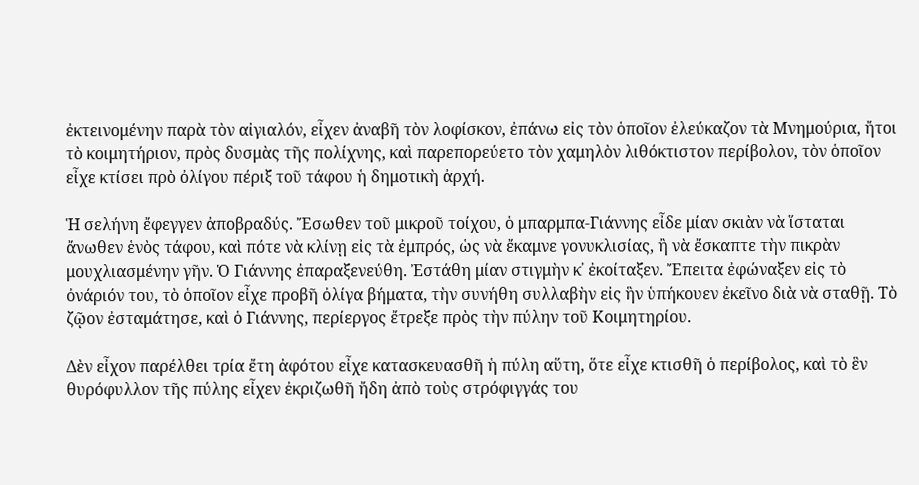ἐκτεινομένην παρὰ τὸν αἰγιαλόν, εἶχεν ἀναβῆ τὸν λοφίσκον, ἐπάνω εἰς τὸν ὁποῖον ἐλεύκαζον τὰ Μνημούρια, ἤτοι τὸ κοιμητήριον, πρὸς δυσμὰς τῆς πολίχνης, καὶ παρεπορεύετο τὸν χαμηλὸν λιθόκτιστον περίβολον, τὸν ὁποῖον εἶχε κτίσει πρὸ ὀλίγου πέριξ τοῦ τάφου ἡ δημοτικὴ ἀρχή.

Ἡ σελήνη ἔφεγγεν ἀποβραδύς. Ἔσωθεν τοῦ μικροῦ τοίχου, ὁ μπαρμπα-Γιάννης εἶδε μίαν σκιὰν νὰ ἵσταται ἄνωθεν ἑνὸς τάφου, καὶ πότε νὰ κλίνῃ εἰς τὰ ἐμπρός, ὡς νὰ ἔκαμνε γονυκλισίας, ἢ νὰ ἔσκαπτε τὴν πικρὰν μουχλιασμένην γῆν. Ὁ Γιάννης ἐπαραξενεύθη. Ἐστάθη μίαν στιγμὴν κ᾿ ἐκοίταξεν. Ἔπειτα ἐφώναξεν εἰς τὸ ὀνάριόν του, τὸ ὁποῖον εἶχε προβῆ ὀλίγα βήματα, τὴν συνήθη συλλαβὴν εἰς ἣν ὑπήκουεν ἐκεῖνο διὰ νὰ σταθῇ. Τὸ ζῷον ἐσταμάτησε, καὶ ὁ Γιάννης, περίεργος ἔτρεξε πρὸς τὴν πύλην τοῦ Κοιμητηρίου.

Δὲν εἶχον παρέλθει τρία ἔτη ἀφότου εἶχε κατασκευασθῆ ἡ πύλη αὕτη, ὅτε εἶχε κτισθῆ ὁ περίβολος, καὶ τὸ ἓν θυρόφυλλον τῆς πύλης εἶχεν ἐκριζωθῆ ἤδη ἀπὸ τοὺς στρόφιγγάς του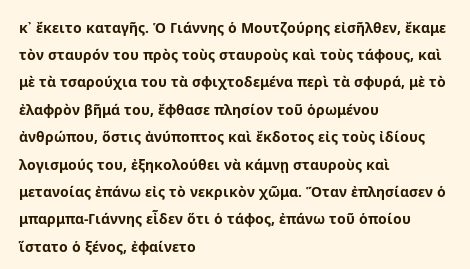κ᾿ ἔκειτο καταγῆς. Ὁ Γιάννης ὁ Μουτζούρης εἰσῆλθεν, ἔκαμε τὸν σταυρόν του πρὸς τοὺς σταυροὺς καὶ τοὺς τάφους, καὶ μὲ τὰ τσαρούχια του τὰ σφιχτοδεμένα περὶ τὰ σφυρά, μὲ τὸ ἐλαφρὸν βῆμά του, ἔφθασε πλησίον τοῦ ὁρωμένου ἀνθρώπου, ὅστις ἀνύποπτος καὶ ἔκδοτος εἰς τοὺς ἰδίους λογισμούς του, ἐξηκολούθει νὰ κάμνῃ σταυροὺς καὶ μετανοίας ἐπάνω εἰς τὸ νεκρικὸν χῶμα. Ὅταν ἐπλησίασεν ὁ μπαρμπα-Γιάννης εἶδεν ὅτι ὁ τάφος, ἐπάνω τοῦ ὁποίου ἵστατο ὁ ξένος, ἐφαίνετο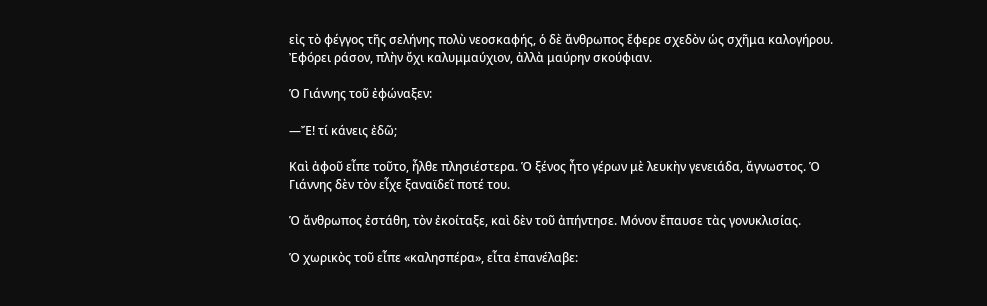εἰς τὸ φέγγος τῆς σελήνης πολὺ νεοσκαφής, ὁ δὲ ἄνθρωπος ἔφερε σχεδὸν ὡς σχῆμα καλογήρου. Ἐφόρει ράσον, πλὴν ὄχι καλυμμαύχιον, ἀλλὰ μαύρην σκούφιαν.

Ὁ Γιάννης τοῦ ἐφώναξεν:

―Ἔ! τί κάνεις ἐδῶ;

Καὶ ἀφοῦ εἶπε τοῦτο, ἦλθε πλησιέστερα. Ὁ ξένος ἦτο γέρων μὲ λευκὴν γενειάδα, ἄγνωστος. Ὁ Γιάννης δὲν τὸν εἶχε ξαναϊδεῖ ποτέ του.

Ὁ ἄνθρωπος ἐστάθη, τὸν ἐκοίταξε, καὶ δὲν τοῦ ἀπήντησε. Μόνον ἔπαυσε τὰς γονυκλισίας.

Ὁ χωρικὸς τοῦ εἶπε «καλησπέρα», εἶτα ἐπανέλαβε: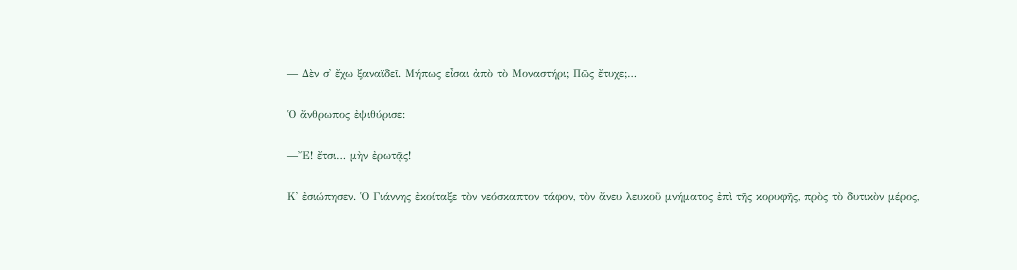― Δὲν σ᾿ ἔχω ξαναϊδεῖ. Μήπως εἶσαι ἀπὸ τὸ Μοναστήρι; Πῶς ἔτυχε;…

Ὁ ἄνθρωπος ἐψιθύρισε:

―Ἔ! ἔτσι… μὴν ἐρωτᾷς!

Κ᾿ ἐσιώπησεν. Ὁ Γιάννης ἐκοίταξε τὸν νεόσκαπτον τάφον, τὸν ἄνευ λευκοῦ μνήματος ἐπὶ τῆς κορυφῆς, πρὸς τὸ δυτικὸν μέρος,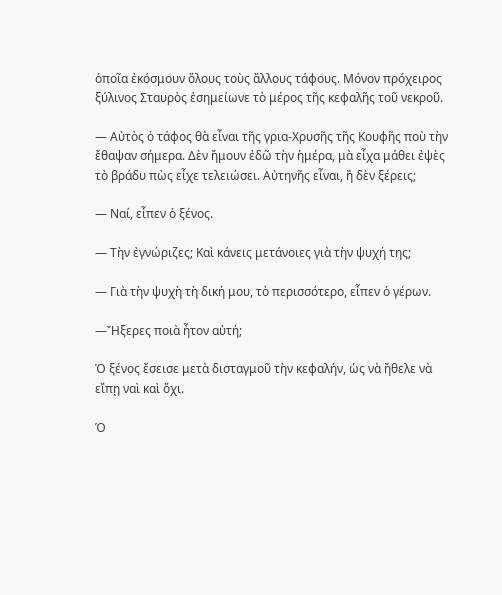ὁποῖα ἐκόσμουν ὅλους τοὺς ἄλλους τάφους. Μόνον πρόχειρος ξύλινος Σταυρὸς ἐσημείωνε τὸ μέρος τῆς κεφαλῆς τοῦ νεκροῦ.

― Αὐτὸς ὁ τάφος θὰ εἶναι τῆς γρια-Χρυσῆς τῆς Κουφῆς ποὺ τὴν ἔθαψαν σήμερα. Δὲν ἤμουν ἐδῶ τὴν ἡμέρα, μὰ εἶχα μάθει ἐψὲς τὸ βράδυ πὼς εἶχε τελειώσει. Αὐτηνῆς εἶναι, ἢ δὲν ξέρεις;

― Ναί, εἶπεν ὁ ξένος.

― Τὴν ἐγνώριζες; Καὶ κάνεις μετάνοιες γιὰ τὴν ψυχή της;

― Γιὰ τὴν ψυχὴ τὴ δική μου, τὸ περισσότερο, εἶπεν ὁ γέρων.

―Ἤξερες ποιὰ ἦτον αὐτή;

Ὁ ξένος ἔσεισε μετὰ δισταγμοῦ τὴν κεφαλήν, ὡς νὰ ἤθελε νὰ εἴπῃ ναὶ καὶ ὄχι.

Ὁ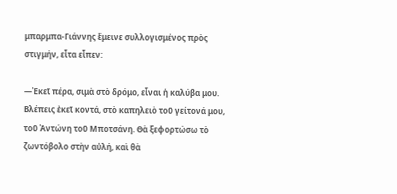μπαρμπα-Γιάννης ἔμεινε συλλογισμένος πρὸς στιγμήν, εἶτα εἶπεν:

―Ἐκεῖ πέρα, σιμὰ στὸ δρόμο, εἶναι ἡ καλύβα μου. Βλέπεις ἐκεῖ κοντά, στὸ καπηλειὸ τοῦ γείτονά μου, τοῦ Ἀντώνη τοῦ Μποτσάνη. Θὰ ξεφορτώσω τὸ ζωντόβολο στὴν αὐλή, καὶ θὰ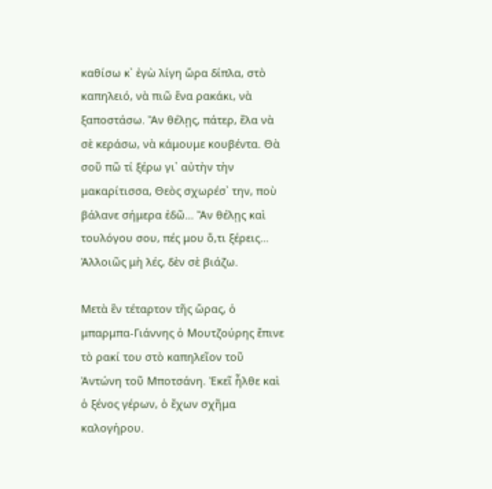καθίσω κ᾿ ἐγὼ λίγη ὥρα δίπλα, στὸ καπηλειό, νὰ πιῶ ἕνα ρακάκι, νὰ ξαποστάσω. Ἂν θέλῃς, πάτερ, ἔλα νὰ σὲ κεράσω, νὰ κάμουμε κουβέντα. Θὰ σοῦ πῶ τί ξέρω γι᾿ αὐτὴν τὴν μακαρίτισσα, Θεὸς σχωρέσ᾿ την, ποὺ βάλανε σήμερα ἐδῶ… Ἂν θέλῃς καὶ τουλόγου σου, πές μου ὅ,τι ξέρεις… Ἀλλοιῶς μὴ λές, δὲν σὲ βιάζω.

Μετὰ ἓν τέταρτον τῆς ὥρας, ὁ μπαρμπα-Γιάννης ὁ Μουτζούρης ἔπινε τὸ ρακί του στὸ καπηλεῖον τοῦ Ἀντώνη τοῦ Μποτσάνη. Ἐκεῖ ἦλθε καὶ ὁ ξένος γέρων, ὁ ἔχων σχῆμα καλογήρου.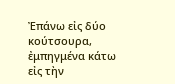Ἐπάνω εἰς δύο κούτσουρα, ἐμπηγμένα κάτω εἰς τὴν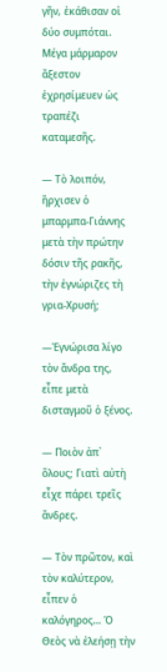γῆν, ἐκάθισαν οἱ δύο συμπόται. Μέγα μάρμαρον ἄξεστον ἐχρησίμευεν ὡς τραπέζι καταμεσῆς.

― Τὸ λοιπόν, ἤρχισεν ὁ μπαρμπα-Γιάννης μετὰ τὴν πρώτην δόσιν τῆς ρακῆς, τὴν ἐγνώριζες τὴ γρια-Χρυσή;

―Ἐγνώρισα λίγο τὸν ἄνδρα της, εἶπε μετὰ δισταγμοῦ ὁ ξένος.

― Ποιὸν ἀπ᾿ ὅλους; Γιατὶ αὐτὴ εἶχε πάρει τρεῖς ἄνδρες.

― Τὸν πρῶτον, καὶ τὸν καλύτερον, εἶπεν ὁ καλόγηρος… Ὁ Θεὸς νὰ ἐλεήσῃ τὴν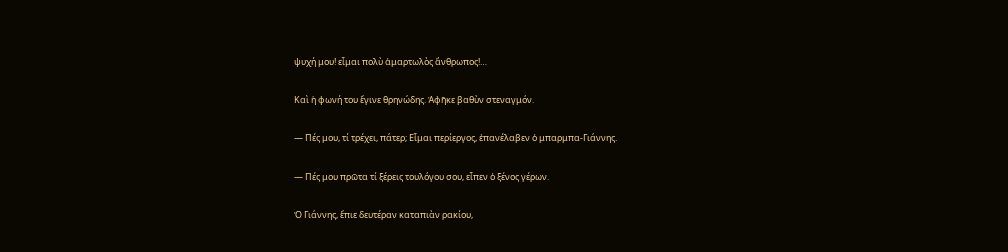ψυχή μου! εἶμαι πολὺ ἁμαρτωλὸς ἄνθρωπος!…

Καὶ ἡ φωνή του ἔγινε θρηνώδης. Ἀφῆκε βαθὺν στεναγμόν.

― Πές μου, τί τρέχει, πάτερ; Εἶμαι περίεργος, ἐπανέλαβεν ὁ μπαρμπα-Γιάννης.

― Πές μου πρῶτα τί ξέρεις τουλόγου σου, εἶπεν ὁ ξένος γέρων.

Ὁ Γιάννης, ἔπιε δευτέραν καταπιὰν ρακίου,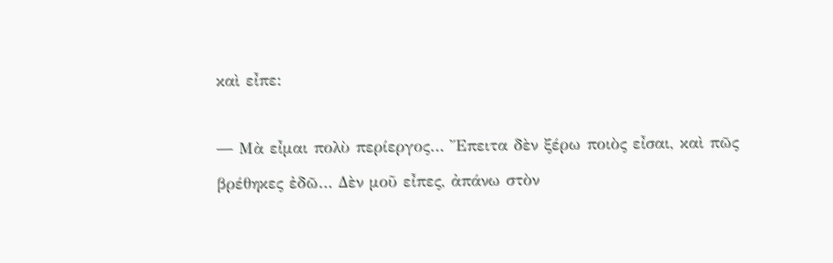καὶ εἶπε:

― Μὰ εἶμαι πολὺ περίεργος… Ἔπειτα δὲν ξέρω ποιὸς εἶσαι, καὶ πῶς βρέθηκες ἐδῶ… Δὲν μοῦ εἶπες, ἀπάνω στὸν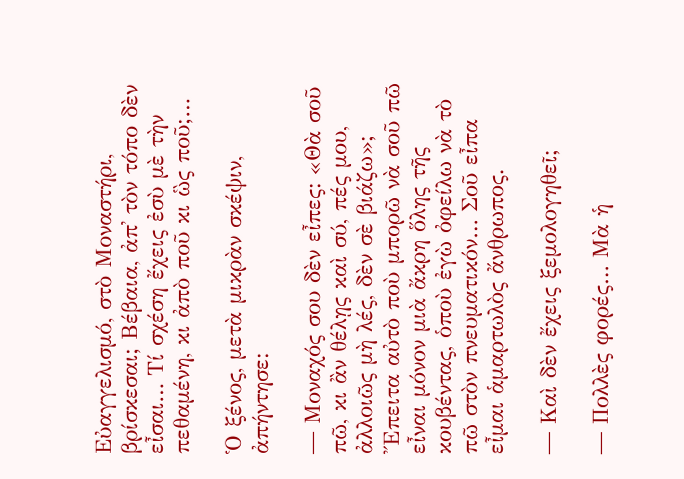Εὐαγγελισμό, στὸ Μοναστήρι, βρίσκεσαι; Βέβαια, ἀπ᾿ τὸν τόπο δὲν εἶσαι… Τί σχέση ἔχεις ἐσὺ μὲ τὴν πεθαμένη, κι ἀπὸ ποῦ κι ὣς ποῦ;…

Ὁ ξένος, μετὰ μικρὰν σκέψιν, ἀπήντησε:

― Μοναχός σου δὲν εἶπες: «Θὰ σοῦ πῶ, κι ἂν θέλῃς καὶ σύ, πές μου, ἀλλοιῶς μὴ λές, δὲν σὲ βιάζω»; Ἔπειτα αὐτὸ ποὺ μπορῶ νὰ σοῦ πῶ εἶναι μόνον μιὰ ἄκρη ὅλης τῆς κουβέντας, ὁποὺ ἐγὼ ὀφείλω νὰ τὸ πῶ στὸν πνευματικόν… Σοῦ εἶπα εἶμαι ἁμαρτωλὸς ἄνθρωπος.

― Καὶ δὲν ἔχεις ξεμολογηθεῖ;

― Πολλὲς φορές… Μὰ ἡ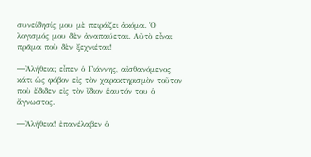συνείδησίς μου μὲ πειράζει ἀκόμα. Ὁ λογισμός μου δὲν ἀναπαύεται. Αὐτὸ εἶναι πρᾶμα ποὺ δὲν ξεχνιέται!

―Ἀλήθεια; εἶπεν ὁ Γιάννης, αἰσθανόμενος κάτι ὡς φόβον εἰς τὸν χαρακτηρισμὸν τοῦτον ποὺ ἔδιδεν εἰς τὸν ἴδιον ἑαυτόν του ὁ ἄγνωστος.

―Ἀλήθεια! ἐπανέλαβεν ὁ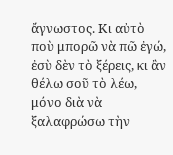ἄγνωστος. Κι αὐτὸ ποὺ μπορῶ νὰ πῶ ἐγώ, ἐσὺ δὲν τὸ ξέρεις, κι ἂν θέλω σοῦ τὸ λέω, μόνο διὰ νὰ ξαλαφρώσω τὴν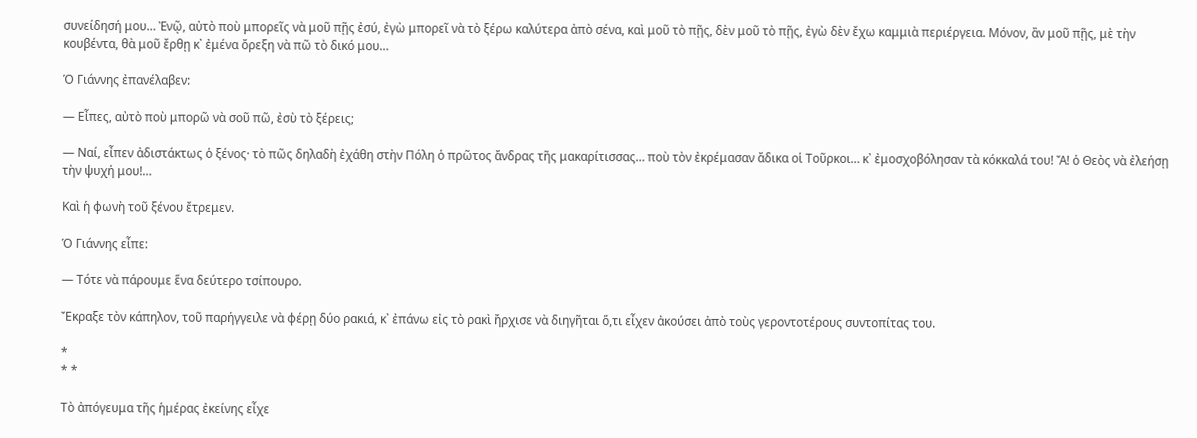συνείδησή μου… Ἐνῷ, αὐτὸ ποὺ μπορεῖς νὰ μοῦ πῇς ἐσύ, ἐγὼ μπορεῖ νὰ τὸ ξέρω καλύτερα ἀπὸ σένα, καὶ μοῦ τὸ πῇς, δὲν μοῦ τὸ πῇς, ἐγὼ δὲν ἔχω καμμιὰ περιέργεια. Μόνον, ἂν μοῦ πῇς, μὲ τὴν κουβέντα, θὰ μοῦ ἔρθῃ κ᾿ ἐμένα ὄρεξη νὰ πῶ τὸ δικό μου…

Ὁ Γιάννης ἐπανέλαβεν:

― Εἶπες, αὐτὸ ποὺ μπορῶ νὰ σοῦ πῶ, ἐσὺ τὸ ξέρεις;

― Ναί, εἶπεν ἀδιστάκτως ὁ ξένος· τὸ πῶς δηλαδὴ ἐχάθη στὴν Πόλη ὁ πρῶτος ἄνδρας τῆς μακαρίτισσας… ποὺ τὸν ἐκρέμασαν ἄδικα οἱ Τοῦρκοι… κ᾿ ἐμοσχοβόλησαν τὰ κόκκαλά του! Ἄ! ὁ Θεὸς νὰ ἐλεήσῃ τὴν ψυχή μου!…

Καὶ ἡ φωνὴ τοῦ ξένου ἔτρεμεν.

Ὁ Γιάννης εἶπε:

― Τότε νὰ πάρουμε ἕνα δεύτερο τσίπουρο.

Ἔκραξε τὸν κάπηλον, τοῦ παρήγγειλε νὰ φέρῃ δύο ρακιά, κ᾿ ἐπάνω εἰς τὸ ρακὶ ἤρχισε νὰ διηγῆται ὅ,τι εἶχεν ἀκούσει ἀπὸ τοὺς γεροντοτέρους συντοπίτας του.

*
* *

Τὸ ἀπόγευμα τῆς ἡμέρας ἐκείνης εἶχε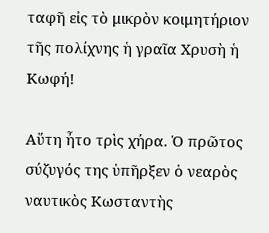ταφῆ εἰς τὸ μικρὸν κοιμητήριον τῆς πολίχνης ἡ γραῖα Χρυσὴ ἡ Κωφή!

Αὕτη ἦτο τρὶς χήρα. Ὁ πρῶτος σύζυγός της ὑπῆρξεν ὁ νεαρὸς ναυτικὸς Κωσταντὴς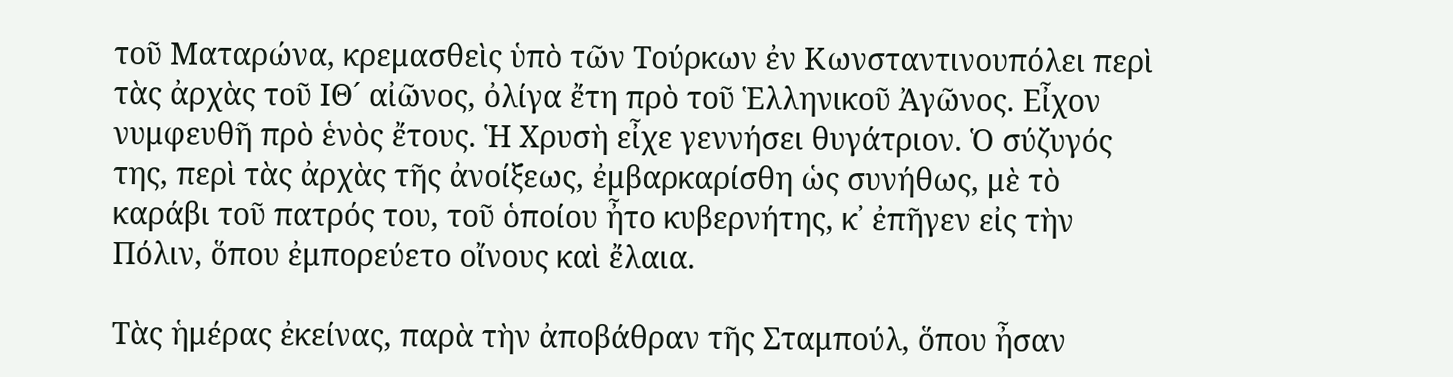τοῦ Ματαρώνα, κρεμασθεὶς ὑπὸ τῶν Τούρκων ἐν Κωνσταντινουπόλει περὶ τὰς ἀρχὰς τοῦ ΙΘ´ αἰῶνος, ὀλίγα ἔτη πρὸ τοῦ Ἑλληνικοῦ Ἀγῶνος. Εἶχον νυμφευθῆ πρὸ ἑνὸς ἔτους. Ἡ Χρυσὴ εἶχε γεννήσει θυγάτριον. Ὁ σύζυγός της, περὶ τὰς ἀρχὰς τῆς ἀνοίξεως, ἐμβαρκαρίσθη ὡς συνήθως, μὲ τὸ καράβι τοῦ πατρός του, τοῦ ὁποίου ἦτο κυβερνήτης, κ᾿ ἐπῆγεν εἰς τὴν Πόλιν, ὅπου ἐμπορεύετο οἴνους καὶ ἔλαια.

Τὰς ἡμέρας ἐκείνας, παρὰ τὴν ἀποβάθραν τῆς Σταμπούλ, ὅπου ἦσαν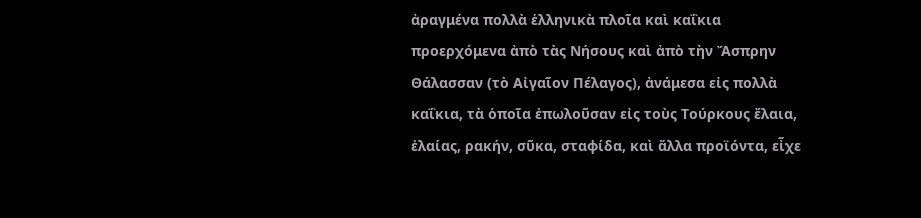ἀραγμένα πολλὰ ἑλληνικὰ πλοῖα καὶ καΐκια προερχόμενα ἀπὸ τὰς Νήσους καὶ ἀπὸ τὴν Ἄσπρην Θάλασσαν (τὸ Αἰγαῖον Πέλαγος), ἀνάμεσα εἰς πολλὰ καΐκια, τὰ ὁποῖα ἐπωλοῦσαν εἰς τοὺς Τούρκους ἔλαια, ἐλαίας, ρακήν, σῦκα, σταφίδα, καὶ ἄλλα προϊόντα, εἶχε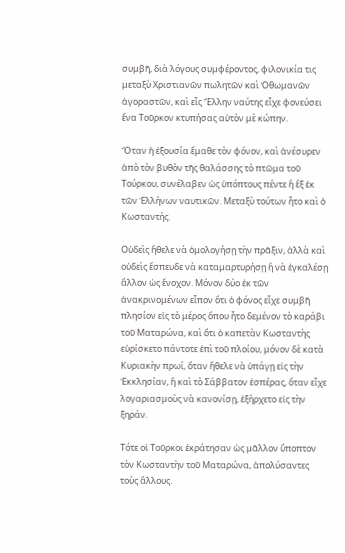συμβῆ, διὰ λόγους συμφέροντος, φιλονικία τις μεταξὺ Χριστιανῶν πωλητῶν καὶ Ὀθωμανῶν ἀγοραστῶν, καὶ εἷς Ἕλλην ναύτης εἶχε φονεύσει ἕνα Τοῦρκον κτυπήσας αὐτὸν μὲ κώπην.

Ὅταν ἡ ἐξουσία ἔμαθε τὸν φόνον, καὶ ἀνέσυρεν ἀπὸ τὸν βυθὸν τῆς θαλάσσης τὸ πτῶμα τοῦ Τούρκου, συνέλαβεν ὡς ὑπόπτους πέντε ἢ ἓξ ἐκ τῶν Ἑλλήνων ναυτικῶν. Μεταξὺ τούτων ἦτο καὶ ὁ Κωσταντής.

Οὐδεὶς ἤθελε νὰ ὁμολογήσῃ τὴν πρᾶξιν, ἀλλὰ καὶ οὐδεὶς ἔσπευδε νὰ καταμαρτυρήσῃ ἢ νὰ ἐγκαλέσῃ ἄλλον ὡς ἔνοχον. Μόνον δύο ἐκ τῶν ἀνακρινομένων εἶπον ὅτι ὁ φόνος εἶχε συμβῆ πλησίον εἰς τὸ μέρος ὅπου ἦτο δεμένον τὸ καράβι τοῦ Ματαρώνα, καὶ ὅτι ὁ καπετὰν Κωσταντὴς εὑρίσκετο πάντοτε ἐπὶ τοῦ πλοίου, μόνον δὲ κατὰ Κυριακὴν πρωί, ὅταν ἤθελε νὰ ὑπάγῃ εἰς τὴν Ἐκκλησίαν, ἢ καὶ τὸ Σάββατον ἑσπέρας, ὅταν εἶχε λογαριασμοὺς νὰ κανονίσῃ, ἐξήρχετο εἰς τὴν ξηράν.

Τότε οἱ Τοῦρκοι ἐκράτησαν ὡς μᾶλλον ὕποπτον τὸν Κωσταντὴν τοῦ Ματαρώνα, ἀπολύσαντες τοὺς ἄλλους.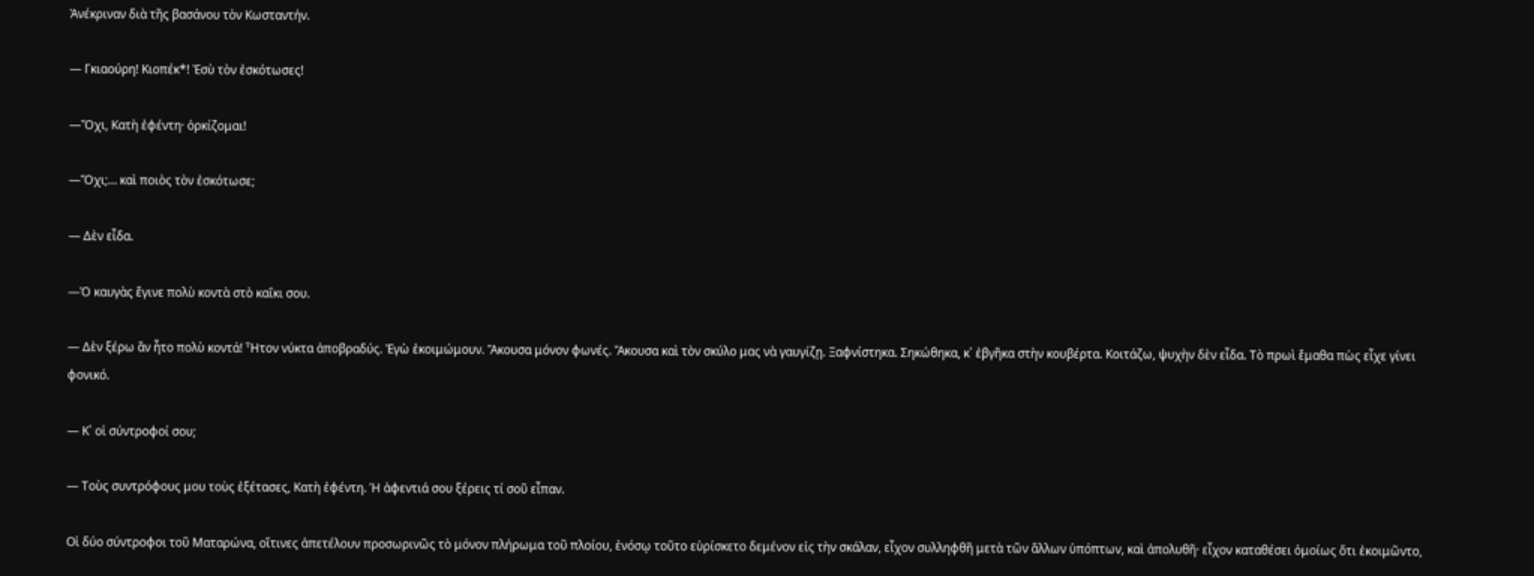Ἀνέκριναν διὰ τῆς βασάνου τὸν Κωσταντήν.

― Γκιαούρη! Κιοπέκ*! Ἐσὺ τὸν ἐσκότωσες!

―Ὄχι, Κατὴ ἐφέντη· ὁρκίζομαι!

―Ὄχι;… καὶ ποιὸς τὸν ἐσκότωσε;

― Δὲν εἶδα.

―Ὁ καυγὰς ἔγινε πολὺ κοντὰ στὸ καΐκι σου.

― Δὲν ξέρω ἂν ἦτο πολὺ κοντά! Ἦτον νύκτα ἀποβραδύς. Ἐγὼ ἐκοιμώμουν. Ἄκουσα μόνον φωνές. Ἄκουσα καὶ τὸν σκύλο μας νὰ γαυγίζῃ. Ξαφνίστηκα. Σηκώθηκα, κ᾿ ἐβγῆκα στὴν κουβέρτα. Κοιτάζω, ψυχὴν δὲν εἶδα. Τὸ πρωὶ ἔμαθα πὼς εἶχε γίνει φονικό.

― Κ᾿ οἱ σύντροφοί σου;

― Τοὺς συντρόφους μου τοὺς ἐξέτασες, Κατὴ ἐφέντη. Ἡ ἀφεντιά σου ξέρεις τί σοῦ εἶπαν.

Οἱ δύο σύντροφοι τοῦ Ματαρώνα, οἵτινες ἀπετέλουν προσωρινῶς τὸ μόνον πλήρωμα τοῦ πλοίου, ἐνόσῳ τοῦτο εὑρίσκετο δεμένον εἰς τὴν σκάλαν, εἶχον συλληφθῆ μετὰ τῶν ἄλλων ὑπόπτων, καὶ ἀπολυθῆ· εἶχον καταθέσει ὁμοίως ὅτι ἐκοιμῶντο,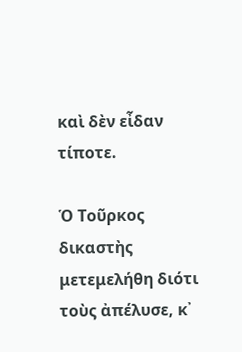καὶ δὲν εἶδαν τίποτε.

Ὁ Τοῦρκος δικαστὴς μετεμελήθη διότι τοὺς ἀπέλυσε, κ᾿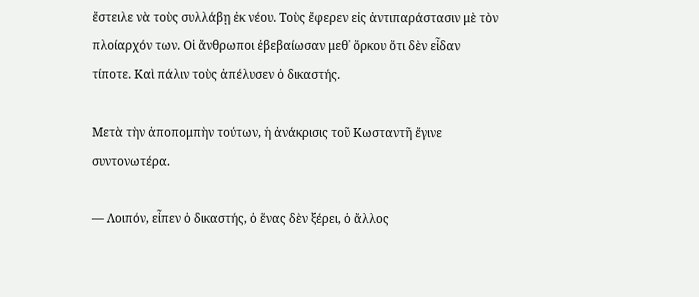ἔστειλε νὰ τοὺς συλλάβῃ ἐκ νέου. Τοὺς ἔφερεν εἰς ἀντιπαράστασιν μὲ τὸν πλοίαρχόν των. Οἱ ἄνθρωποι ἐβεβαίωσαν μεθ᾿ ὅρκου ὅτι δὲν εἶδαν τίποτε. Καὶ πάλιν τοὺς ἀπέλυσεν ὁ δικαστής.

Μετὰ τὴν ἀποπομπὴν τούτων, ἡ ἀνάκρισις τοῦ Κωσταντῆ ἔγινε συντονωτέρα.

― Λοιπόν, εἶπεν ὁ δικαστής, ὁ ἕνας δὲν ξέρει, ὁ ἄλλος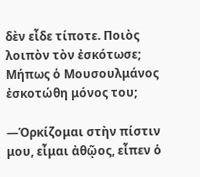δὲν εἶδε τίποτε. Ποιὸς λοιπὸν τὸν ἐσκότωσε; Μήπως ὁ Μουσουλμάνος ἐσκοτώθη μόνος του;

―Ὁρκίζομαι στὴν πίστιν μου, εἶμαι ἀθῷος, εἶπεν ὁ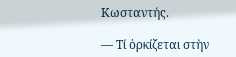Κωσταντής.

― Τί ὁρκίζεται στὴν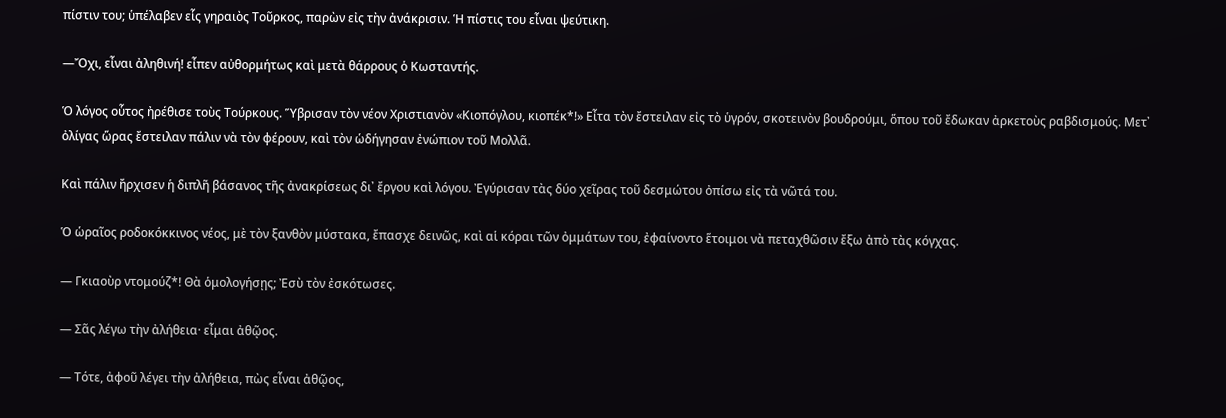πίστιν του; ὑπέλαβεν εἷς γηραιὸς Τοῦρκος, παρὼν εἰς τὴν ἀνάκρισιν. Ἡ πίστις του εἶναι ψεύτικη.

―Ὄχι, εἶναι ἀληθινή! εἶπεν αὐθορμήτως καὶ μετὰ θάρρους ὁ Κωσταντής.

Ὁ λόγος οὗτος ἠρέθισε τοὺς Τούρκους. Ὕβρισαν τὸν νέον Χριστιανὸν «Κιοπόγλου, κιοπέκ*!» Εἶτα τὸν ἔστειλαν εἰς τὸ ὑγρόν, σκοτεινὸν βουδρούμι, ὅπου τοῦ ἔδωκαν ἀρκετοὺς ραβδισμούς. Μετ᾿ ὀλίγας ὥρας ἔστειλαν πάλιν νὰ τὸν φέρουν, καὶ τὸν ὡδήγησαν ἐνώπιον τοῦ Μολλᾶ.

Καὶ πάλιν ἤρχισεν ἡ διπλῆ βάσανος τῆς ἀνακρίσεως δι᾿ ἔργου καὶ λόγου. Ἐγύρισαν τὰς δύο χεῖρας τοῦ δεσμώτου ὀπίσω εἰς τὰ νῶτά του.

Ὁ ὡραῖος ροδοκόκκινος νέος, μὲ τὸν ξανθὸν μύστακα, ἔπασχε δεινῶς, καὶ αἱ κόραι τῶν ὀμμάτων του, ἐφαίνοντο ἕτοιμοι νὰ πεταχθῶσιν ἔξω ἀπὸ τὰς κόγχας.

― Γκιαοὺρ ντομούζ*! Θὰ ὁμολογήσῃς; Ἐσὺ τὸν ἐσκότωσες.

― Σᾶς λέγω τὴν ἀλήθεια· εἶμαι ἀθῷος.

― Τότε, ἀφοῦ λέγει τὴν ἀλήθεια, πὼς εἶναι ἀθῷος,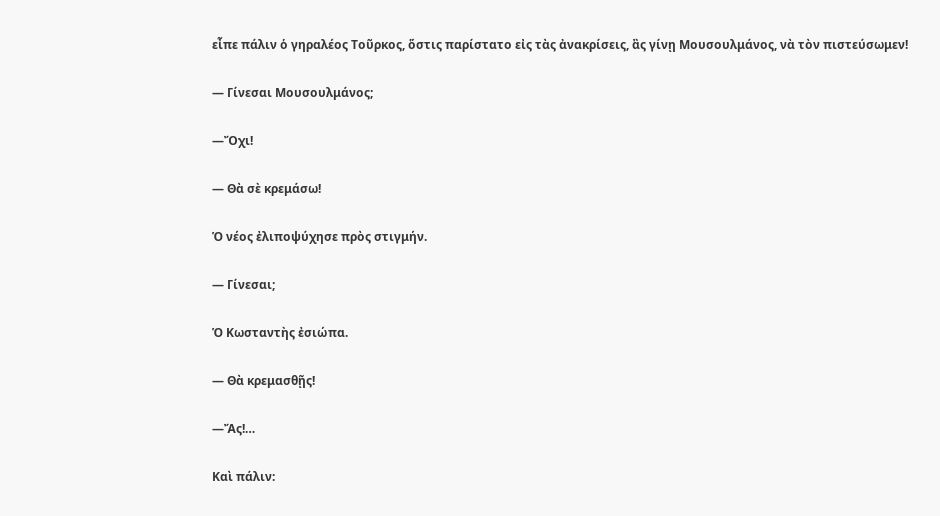εἶπε πάλιν ὁ γηραλέος Τοῦρκος, ὅστις παρίστατο εἰς τὰς ἀνακρίσεις, ἂς γίνῃ Μουσουλμάνος, νὰ τὸν πιστεύσωμεν!

― Γίνεσαι Μουσουλμάνος;

―Ὄχι!

― Θὰ σὲ κρεμάσω!

Ὁ νέος ἐλιποψύχησε πρὸς στιγμήν.

― Γίνεσαι;

Ὁ Κωσταντὴς ἐσιώπα.

― Θὰ κρεμασθῇς!

―Ἄς!…

Καὶ πάλιν: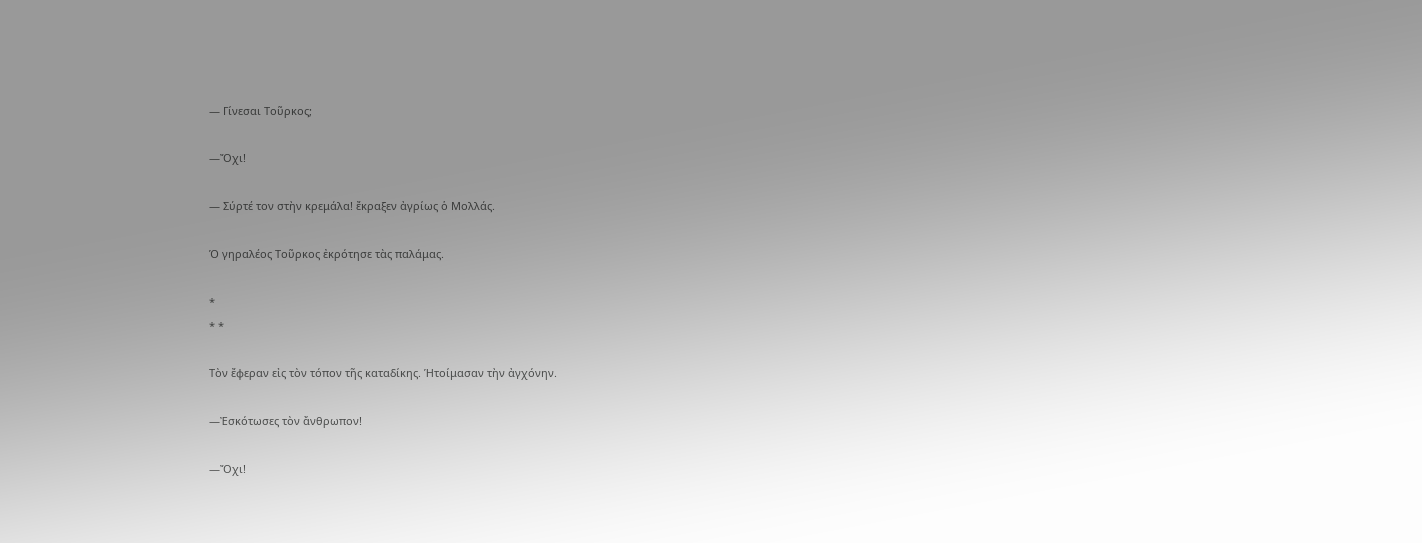― Γίνεσαι Τοῦρκος;

―Ὄχι!

― Σύρτέ τον στὴν κρεμάλα! ἔκραξεν ἀγρίως ὁ Μολλάς.

Ὁ γηραλέος Τοῦρκος ἐκρότησε τὰς παλάμας.

*
* *

Τὸν ἔφεραν εἰς τὸν τόπον τῆς καταδίκης. Ἡτοίμασαν τὴν ἀγχόνην.

―Ἐσκότωσες τὸν ἄνθρωπον!

―Ὄχι!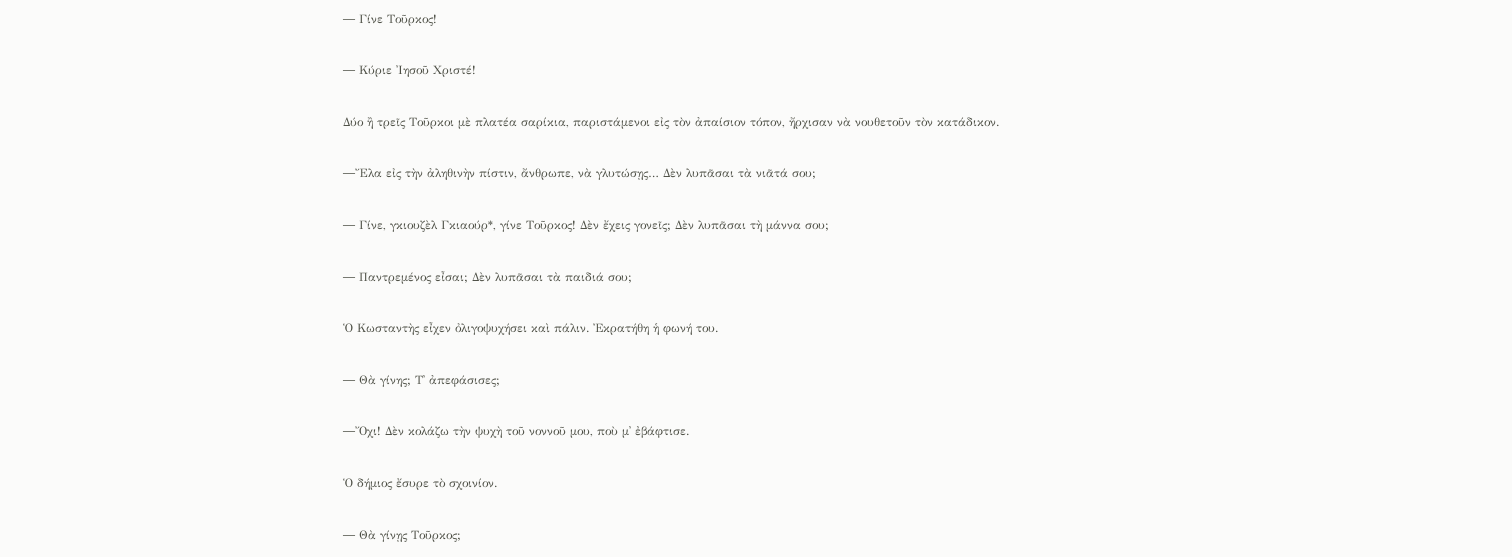― Γίνε Τοῦρκος!

― Κύριε Ἰησοῦ Χριστέ!

Δύο ἢ τρεῖς Τοῦρκοι μὲ πλατέα σαρίκια, παριστάμενοι εἰς τὸν ἀπαίσιον τόπον, ἤρχισαν νὰ νουθετοῦν τὸν κατάδικον.

―Ἔλα εἰς τὴν ἀληθινὴν πίστιν, ἄνθρωπε, νὰ γλυτώσῃς… Δὲν λυπᾶσαι τὰ νιᾶτά σου;

― Γίνε, γκιουζὲλ Γκιαούρ*, γίνε Τοῦρκος! Δὲν ἔχεις γονεῖς; Δὲν λυπᾶσαι τὴ μάννα σου;

― Παντρεμένος εἶσαι; Δὲν λυπᾶσαι τὰ παιδιά σου;

Ὁ Κωσταντὴς εἶχεν ὀλιγοψυχήσει καὶ πάλιν. Ἐκρατήθη ἡ φωνή του.

― Θὰ γίνης; Τ᾿ ἀπεφάσισες;

―Ὄχι! Δὲν κολάζω τὴν ψυχὴ τοῦ νοννοῦ μου, ποὺ μ᾿ ἐβάφτισε.

Ὁ δήμιος ἔσυρε τὸ σχοινίον.

― Θὰ γίνῃς Τοῦρκος;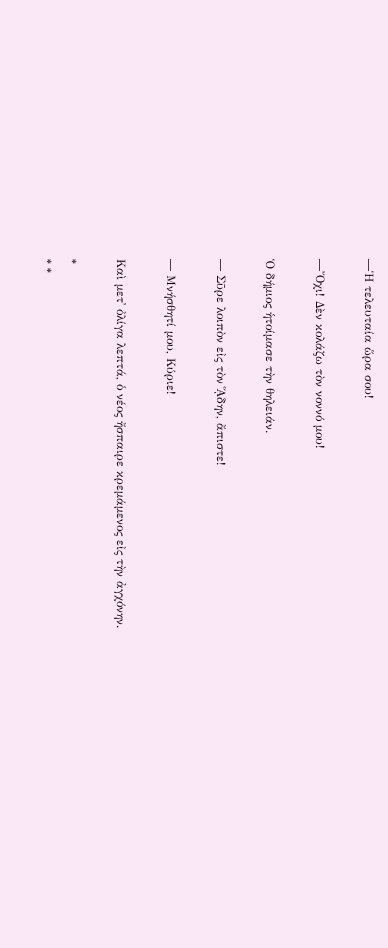―Ἡ τελευταία ὥρα σου!

―Ὄχι! Δὲν κολάζω τὸν νοννό μου!

Ὁ δήμιος ἡτοίμασε τὴν θηλειάν.

― Σῦρε λοιπὸν εἰς τὸν ᾍδην, ἄπιστε!

― Μνήσθητί μου, Κύριε!

Καὶ μετ᾿ ὀλίγα λεπτά, ὁ νέος ἤσπαιρε κρεμάμενος εἰς τὴν ἀγχόνην.

*
* *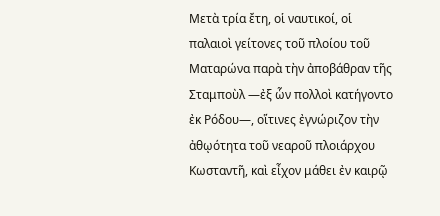Μετὰ τρία ἔτη, οἱ ναυτικοί, οἱ παλαιοὶ γείτονες τοῦ πλοίου τοῦ Ματαρώνα παρὰ τὴν ἀποβάθραν τῆς Σταμποὺλ ―ἐξ ὧν πολλοὶ κατήγοντο ἐκ Ρόδου―, οἵτινες ἐγνώριζον τὴν ἀθῳότητα τοῦ νεαροῦ πλοιάρχου Κωσταντῆ, καὶ εἶχον μάθει ἐν καιρῷ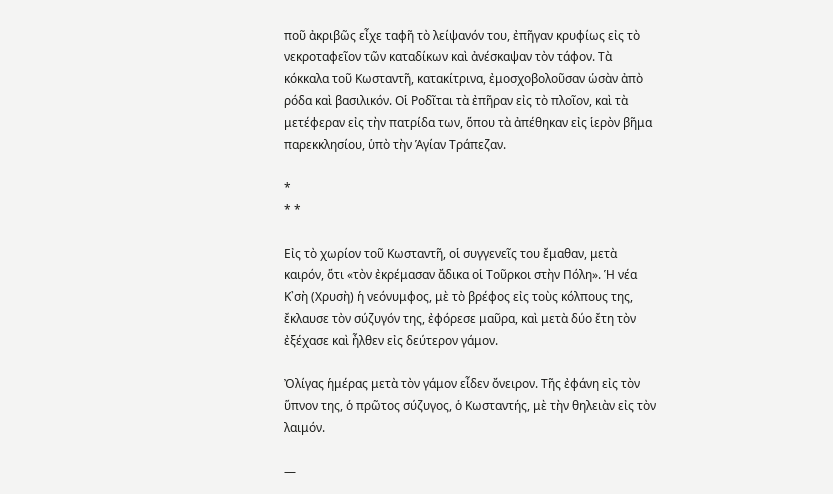ποῦ ἀκριβῶς εἶχε ταφῆ τὸ λείψανόν του, ἐπῆγαν κρυφίως εἰς τὸ νεκροταφεῖον τῶν καταδίκων καὶ ἀνέσκαψαν τὸν τάφον. Τὰ κόκκαλα τοῦ Κωσταντῆ, κατακίτρινα, ἐμοσχοβολοῦσαν ὡσὰν ἀπὸ ρόδα καὶ βασιλικόν. Οἱ Ροδῖται τὰ ἐπῆραν εἰς τὸ πλοῖον, καὶ τὰ μετέφεραν εἰς τὴν πατρίδα των, ὅπου τὰ ἀπέθηκαν εἰς ἱερὸν βῆμα παρεκκλησίου, ὑπὸ τὴν Ἁγίαν Τράπεζαν.

*
* *

Εἰς τὸ χωρίον τοῦ Κωσταντῆ, οἱ συγγενεῖς του ἔμαθαν, μετὰ καιρόν, ὅτι «τὸν ἐκρέμασαν ἄδικα οἱ Τοῦρκοι στὴν Πόλη». Ἡ νέα Κ᾿σὴ (Χρυσὴ) ἡ νεόνυμφος, μὲ τὸ βρέφος εἰς τοὺς κόλπους της, ἔκλαυσε τὸν σύζυγόν της, ἐφόρεσε μαῦρα, καὶ μετὰ δύο ἔτη τὸν ἐξέχασε καὶ ἦλθεν εἰς δεύτερον γάμον.

Ὀλίγας ἡμέρας μετὰ τὸν γάμον εἶδεν ὄνειρον. Τῆς ἐφάνη εἰς τὸν ὕπνον της, ὁ πρῶτος σύζυγος, ὁ Κωσταντής, μὲ τὴν θηλειὰν εἰς τὸν λαιμόν.

―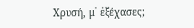Χρυσή, μ᾿ ἐξέχασες;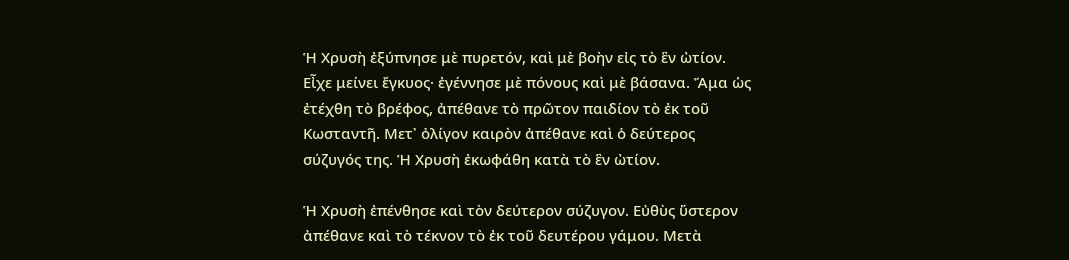Ἡ Χρυσὴ ἐξύπνησε μὲ πυρετόν, καὶ μὲ βοὴν εἰς τὸ ἓν ὠτίον. Εἶχε μείνει ἔγκυος· ἐγέννησε μὲ πόνους καὶ μὲ βάσανα. Ἅμα ὡς ἐτέχθη τὸ βρέφος, ἀπέθανε τὸ πρῶτον παιδίον τὸ ἐκ τοῦ Κωσταντῆ. Μετ᾿ ὀλίγον καιρὸν ἀπέθανε καὶ ὁ δεύτερος σύζυγός της. Ἡ Χρυσὴ ἐκωφάθη κατὰ τὸ ἓν ὠτίον.

Ἡ Χρυσὴ ἐπένθησε καὶ τὸν δεύτερον σύζυγον. Εὐθὺς ὕστερον ἀπέθανε καὶ τὸ τέκνον τὸ ἐκ τοῦ δευτέρου γάμου. Μετὰ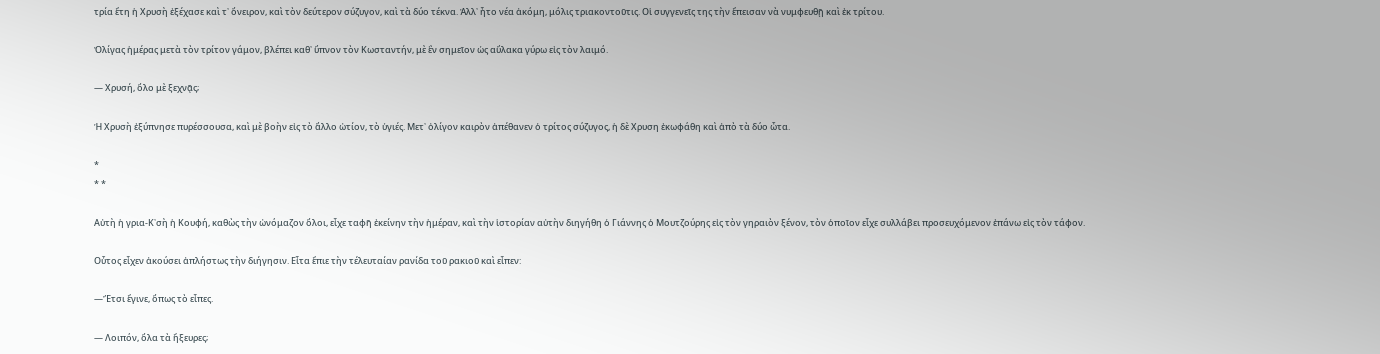τρία ἔτη ἡ Χρυσὴ ἐξέχασε καὶ τ᾿ ὄνειρον, καὶ τὸν δεύτερον σύζυγον, καὶ τὰ δύο τέκνα. Ἀλλ᾿ ἦτο νέα ἀκόμη, μόλις τριακοντοῦτις. Οἱ συγγενεῖς της τὴν ἔπεισαν νὰ νυμφευθῇ καὶ ἐκ τρίτου.

Ὀλίγας ἡμέρας μετὰ τὸν τρίτον γάμον, βλέπει καθ᾿ ὕπνον τὸν Κωσταντήν, μὲ ἓν σημεῖον ὡς αὔλακα γύρω εἰς τὸν λαιμό.

― Χρυσή, ὅλο μὲ ξεχνᾷς;

Ἡ Χρυσὴ ἐξύπνησε πυρέσσουσα, καὶ μὲ βοὴν εἰς τὸ ἄλλο ὠτίον, τὸ ὑγιές. Μετ᾿ ὀλίγον καιρὸν ἀπέθανεν ὁ τρίτος σύζυγος, ἡ δὲ Χρυση ἐκωφάθη καὶ ἀπὸ τὰ δύο ὦτα.

*
* *

Αὐτὴ ἡ γρια-Κ᾿σὴ ἡ Κουφή, καθὼς τὴν ὠνόμαζον ὅλοι, εἶχε ταφῆ ἐκείνην τὴν ἡμέραν, καὶ τὴν ἱστορίαν αὐτὴν διηγήθη ὁ Γιάννης ὁ Μουτζούρης εἰς τὸν γηραιὸν ξένον, τὸν ὁποῖον εἶχε συλλάβει προσευχόμενον ἐπάνω εἰς τὸν τάφον.

Οὗτος εἶχεν ἀκούσει ἀπλήστως τὴν διήγησιν. Εἶτα ἔπιε τὴν τέλευταίαν ρανίδα τοῦ ρακιοῦ καὶ εἶπεν:

―Ἔτσι ἔγινε, ὅπως τὸ εἶπες.

― Λοιπόν, ὅλα τὰ ἤξευρες;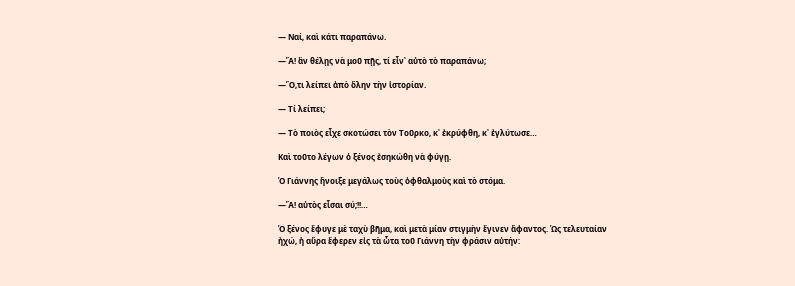― Ναί, καὶ κάτι παραπάνω.

―Ἄ! ἂν θέλῃς νὰ μοῦ πῇς, τί εἶν᾿ αὐτὸ τὸ παραπάνω;

―Ὅ,τι λείπει ἀπὸ ὅλην τὴν ἱστορίαν.

― Τί λείπει;

― Τὸ ποιὸς εἶχε σκοτώσει τὸν Τοῦρκο, κ᾿ ἐκρύφθη, κ᾿ ἐγλύτωσε…

Καὶ τοῦτο λέγων ὁ ξένος ἐσηκώθη νὰ φύγῃ.

Ὁ Γιάννης ἤνοιξε μεγάλως τοὺς ὀφθαλμοὺς καὶ τὸ στόμα.

―Ἄ! αὐτὸς εἶσαι σύ;!!…

Ὁ ξένος ἔφυγε μὲ ταχὺ βῆμα, καὶ μετὰ μίαν στιγμὴν ἔγινεν ἄφαντος. Ὡς τελευταίαν ἠχώ, ἡ αὔρα ἔφερεν εἰς τὰ ὦτα τοῦ Γιάννη τὴν φράσιν αὐτήν: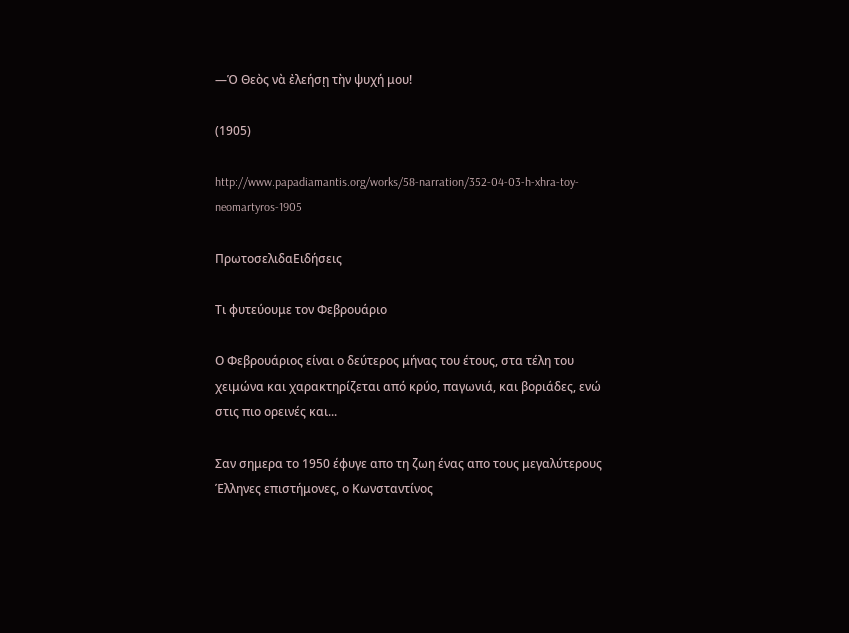―Ὁ Θεὸς νὰ ἐλεήσῃ τὴν ψυχή μου!

(1905)

http://www.papadiamantis.org/works/58-narration/352-04-03-h-xhra-toy-neomartyros-1905

ΠρωτοσελιδαΕιδήσεις

Τι φυτεύουμε τον Φεβρουάριο

Ο Φεβρουάριος είναι ο δεύτερος μήνας του έτους, στα τέλη του χειμώνα και χαρακτηρίζεται από κρύο, παγωνιά, και βοριάδες, ενώ στις πιο ορεινές και...

Σαν σημερα το 1950 έφυγε απο τη ζωη ένας απο τους μεγαλύτερους Έλληνες επιστήμονες, ο Κωνσταντίνος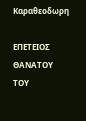Καραθεοδωρη

ΕΠΕΤΕΙΟΣ ΘΑΝΑΤΟΥ ΤΟΥ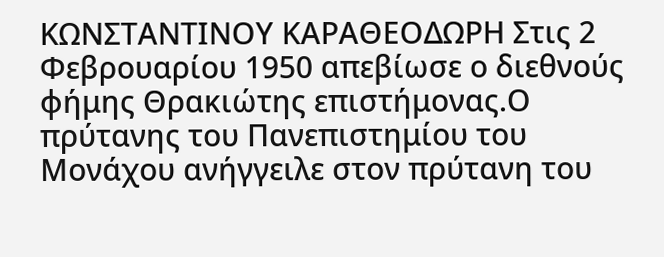ΚΩΝΣΤΑΝΤΙΝΟΥ ΚΑΡΑΘΕΟΔΩΡΗ Στις 2 Φεβρουαρίου 1950 απεβίωσε ο διεθνούς φήμης Θρακιώτης επιστήμονας.Ο πρύτανης του Πανεπιστημίου του Μονάχου ανήγγειλε στον πρύτανη του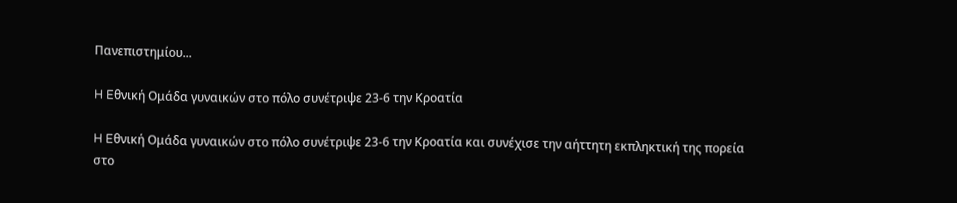Πανεπιστημίου...

H Eθνική Ομάδα γυναικών στο πόλο συνέτριψε 23-6 την Κροατία

H Eθνική Ομάδα γυναικών στο πόλο συνέτριψε 23-6 την Κροατία και συνέχισε την αήττητη εκπληκτική της πορεία στο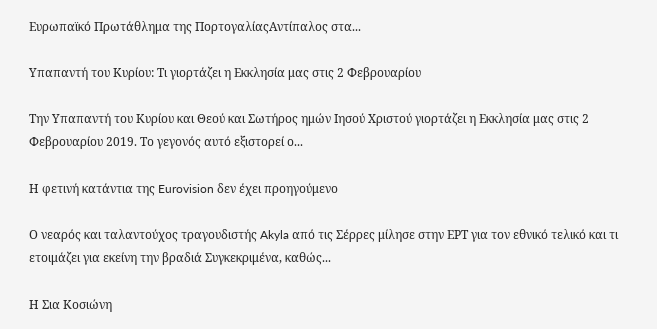Ευρωπαϊκό Πρωτάθλημα της ΠορτογαλίαςΑντίπαλος στα...

Υπαπαντή του Κυρίου: Τι γιορτάζει η Εκκλησία μας στις 2 Φεβρουαρίου

Την Υπαπαντή του Κυρίου και Θεού και Σωτήρος ημών Ιησού Χριστού γιορτάζει η Εκκλησία μας στις 2 Φεβρουαρίου 2019. Το γεγονός αυτό εξιστορεί ο...

Η φετινή κατάντια της Eurovision δεν έχει προηγούμενο

Ο νεαρός και ταλαντούχος τραγουδιστής Akyla από τις Σέρρες μίλησε στην ΕΡΤ για τον εθνικό τελικό και τι ετοιμάζει για εκείνη την βραδιά Συγκεκριμένα, καθώς...

Η Σια Κοσιώνη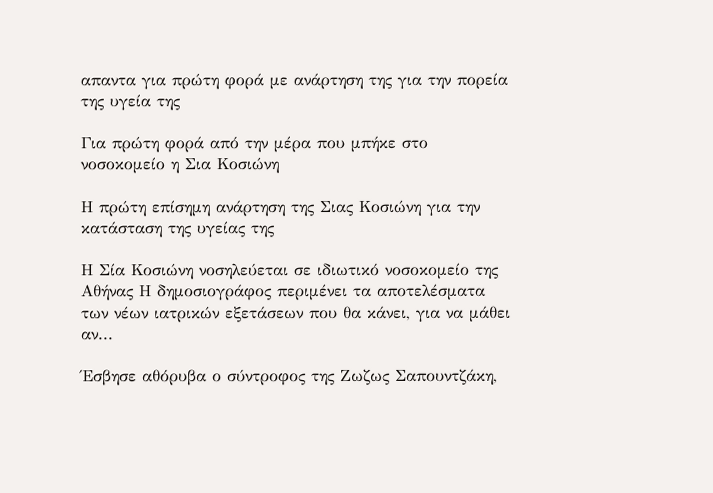απαντα για πρώτη φορά με ανάρτηση της για την πορεία της υγεία της

Για πρώτη φορά από την μέρα που μπήκε στο νοσοκομείο η Σια Κοσιώνη

Η πρώτη επίσημη ανάρτηση της Σιας Κοσιώνη για την κατάσταση της υγείας της

Η Σία Κοσιώνη νοσηλεύεται σε ιδιωτικό νοσοκομείο της Αθήνας Η δημοσιογράφος περιμένει τα αποτελέσματα των νέων ιατρικών εξετάσεων που θα κάνει, για να μάθει αν...

Έσβησε αθόρυβα ο σύντροφος της Ζωζως Σαπουντζάκη,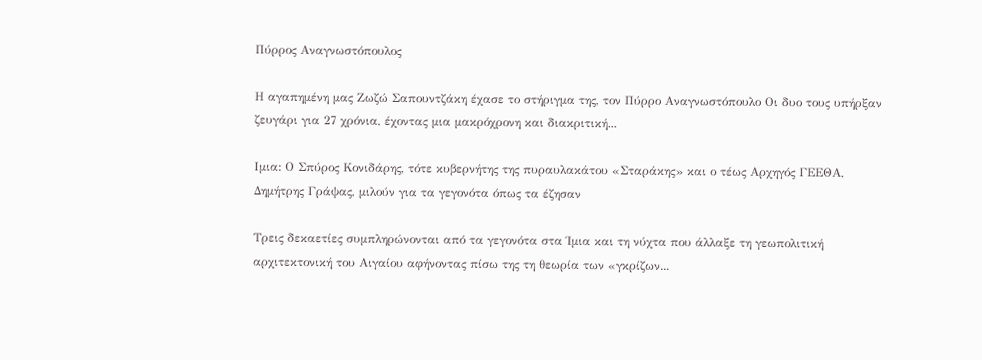Πύρρος Αναγνωστόπουλος

Η αγαπημένη μας Ζωζώ Σαπουντζάκη έχασε το στήριγμα της, τον Πύρρο Αναγνωστόπουλο Οι δυο τους υπήρξαν ζευγάρι για 27 χρόνια, έχοντας μια μακρόχρονη και διακριτική...

Ιμια: Ο Σπύρος Κονιδάρης, τότε κυβερνήτης της πυραυλακάτου «Σταράκης» και ο τέως Αρχηγός ΓΕΕΘΑ, Δημήτρης Γράψας, μιλούν για τα γεγονότα όπως τα έζησαν

Τρεις δεκαετίες συμπληρώνονται από τα γεγονότα στα Ίμια και τη νύχτα που άλλαξε τη γεωπολιτική αρχιτεκτονική του Αιγαίου αφήνοντας πίσω της τη θεωρία των «γκρίζων...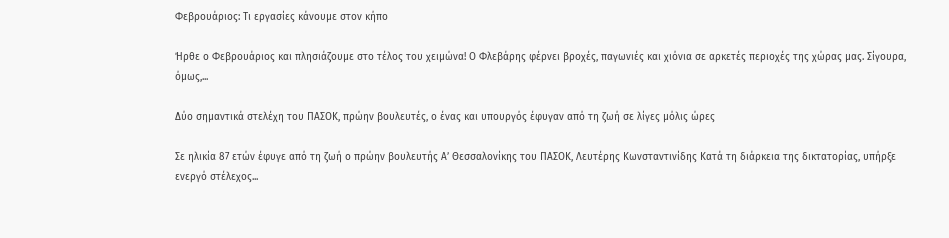Φεβρουάριος: Τι εργασίες κάνουμε στον κήπο

Ήρθε ο Φεβρουάριος και πλησιάζουμε στο τέλος του χειμώνα! Ο Φλεβάρης φέρνει βροχές, παγωνιές και χιόνια σε αρκετές περιοχές της χώρας μας. Σίγουρα, όμως,...

Δύο σημαντικά στελέχη του ΠΑΣΟΚ, πρώην βουλευτές, ο ένας και υπουργός έφυγαν από τη ζωή σε λίγες μόλις ώρες

Σε ηλικία 87 ετών έφυγε από τη ζωή ο πρώην βουλευτής Α’ Θεσσαλονίκης του ΠΑΣΟΚ, Λευτέρης Κωνσταντινίδης Κατά τη διάρκεια της δικτατορίας, υπήρξε ενεργό στέλεχος...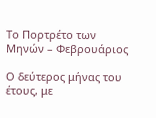Το Πορτρέτο των Μηνών – Φεβρουάριος

Ο δεύτερος μήνας του έτους, με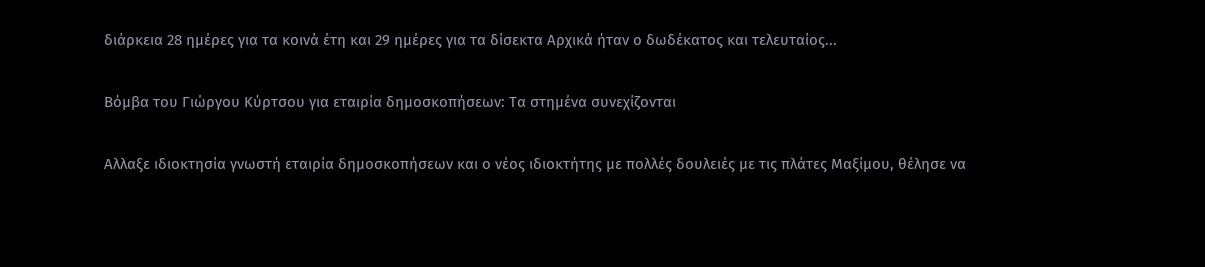διάρκεια 28 ημέρες για τα κοινά έτη και 29 ημέρες για τα δίσεκτα Αρχικά ήταν ο δωδέκατος και τελευταίος...

Βόμβα του Γιώργου Κύρτσου για εταιρία δημοσκοπήσεων: Τα στημένα συνεχίζονται

Αλλαξε ιδιοκτησία γνωστή εταιρία δημοσκοπήσεων και ο νέος ιδιοκτήτης με πολλές δουλειές με τις πλάτες Μαξίμου, θέλησε να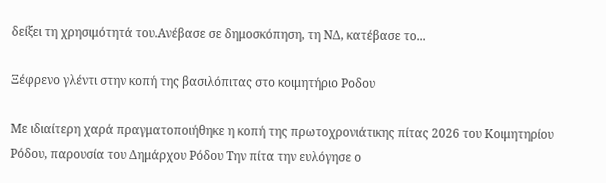δείξει τη χρησιμότητά του.Ανέβασε σε δημοσκόπηση, τη ΝΔ, κατέβασε το...

Ξέφρενο γλέντι στην κοπή της βασιλόπιτας στο κοιμητήριο Ροδου

Με ιδιαίτερη χαρά πραγματοποιήθηκε η κοπή της πρωτοχρονιάτικης πίτας 2026 του Κοιμητηρίου Ρόδου, παρουσία του Δημάρχου Ρόδου Την πίτα την ευλόγησε ο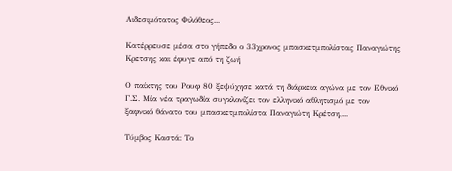Αιδεσιμότατος Φιλόθεος...

Κατέρρευσε μέσα στο γήπεδο ο 33χρονος μπασκετμπολίστας Παναγιώτης Κρετσης και έφυγε από τη ζωή

Ο παίκτης του Ρουφ 80 ξεψύχησε κατά τη διάρκεια αγώνα με τον Εθνικό Γ.Σ. Μία νέα τραγωδία συγκλονίζει τον ελληνικό αθλητισμό με τον ξαφνικό θάνατο του μπασκετμπολίστα Παναγιώτη Κρέτση,...

Τύμβος Καστά: Το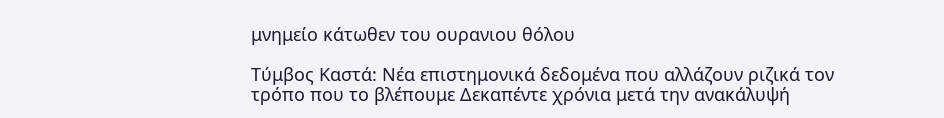μνημείο κάτωθεν του ουρανιου θόλου

Τύμβος Καστά: Νέα επιστημονικά δεδομένα που αλλάζουν ριζικά τον τρόπο που το βλέπουμε Δεκαπέντε χρόνια μετά την ανακάλυψή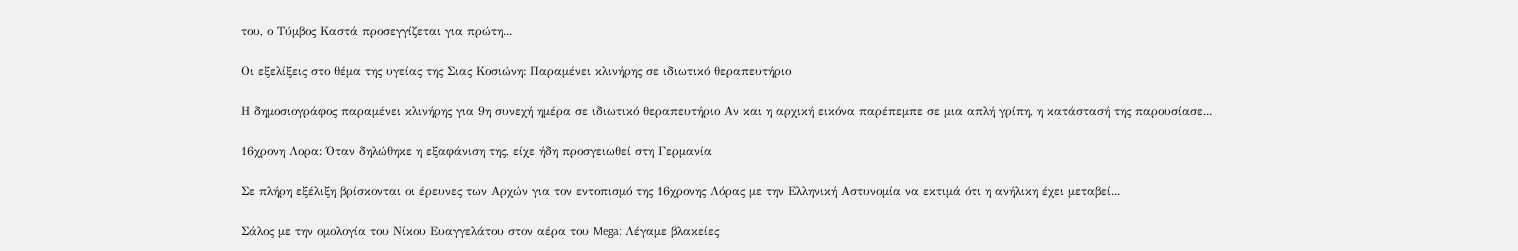του, ο Τύμβος Καστά προσεγγίζεται για πρώτη...

Οι εξελίξεις στο θέμα της υγείας της Σιας Κοσιώνη: Παραμένει κλινήρης σε ιδιωτικό θεραπευτήριο

Η δημοσιογράφος παραμένει κλινήρης για 9η συνεχή ημέρα σε ιδιωτικό θεραπευτήριο Αν και η αρχική εικόνα παρέπεμπε σε μια απλή γρίπη, η κατάστασή της παρουσίασε...

16χρονη Λορα: Όταν δηλώθηκε η εξαφάνιση της, είχε ήδη προσγειωθεί στη Γερμανία

Σε πλήρη εξέλιξη βρίσκονται οι έρευνες των Αρχών για τον εντοπισμό της 16χρονης Λόρας με την Ελληνική Αστυνομία να εκτιμά ότι η ανήλικη έχει μεταβεί...

Σάλος με την ομολογία του Νίκου Ευαγγελάτου στον αέρα του Mega: Λέγαμε βλακείες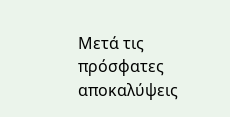Μετά τις πρόσφατες αποκαλύψεις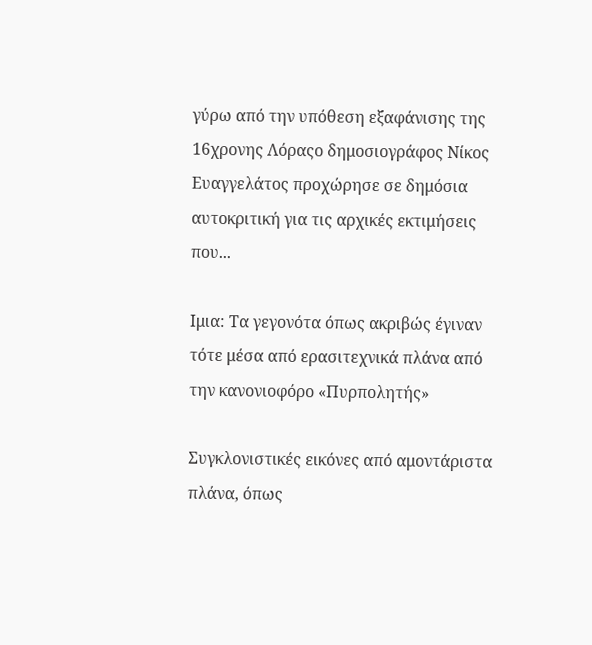γύρω από την υπόθεση εξαφάνισης της 16χρονης Λόραςο δημοσιογράφος Νίκος Ευαγγελάτος προχώρησε σε δημόσια αυτοκριτική για τις αρχικές εκτιμήσεις που...

Ιμια: Τα γεγονότα όπως ακριβώς έγιναν τότε μέσα από ερασιτεχνικά πλάνα από την κανονιοφόρο «Πυρπολητής»

Συγκλονιστικές εικόνες από αμοντάριστα πλάνα, όπως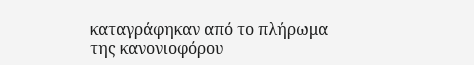καταγράφηκαν από το πλήρωμα της κανονιοφόρου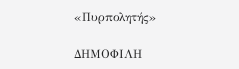«Πυρπολητής»

ΔΗΜΟΦΙΛΗ